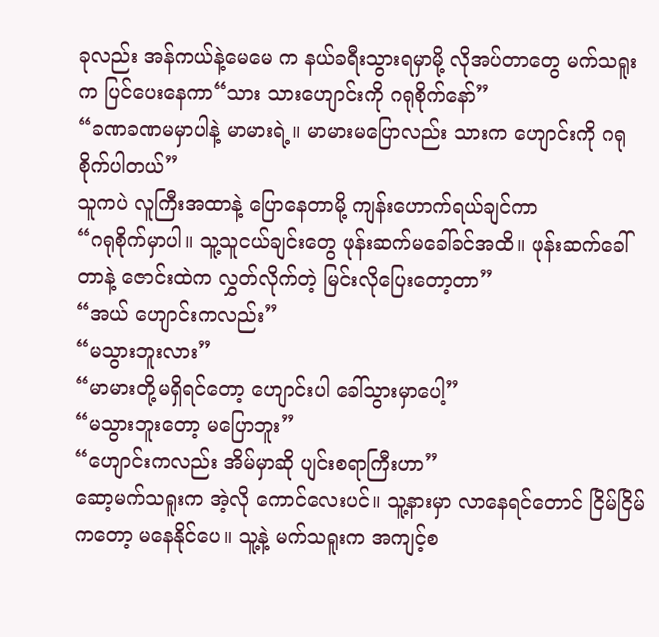ခုလည်း အန်ကယ်နဲ့မေမေ က နယ်ခရီးသွားရမှာမို့ လိုအပ်တာတွေ မက်သရူးက ပြင်ပေးနေကာ“သား သားဟျောင်းကို ဂရုစိုက်နော်”
“ခဏခဏမမှာပါနဲ့ မာမားရဲ့။ မာမားမပြောလည်း သားက ဟျောင်းကို ဂရုစိုက်ပါတယ်”
သူကပဲ လူကြီးအထာနဲ့ ပြောနေတာမို့ ကျန်းဟောက်ရယ်ချင်ကာ
“ဂရုစိုက်မှာပါ။ သူ့သူငယ်ချင်းတွေ ဖုန်းဆက်မခေါ်ခင်အထိ။ ဖုန်းဆက်ခေါ်တာနဲ့ ဇောင်းထဲက လွှတ်လိုက်တဲ့ မြင်းလိုပြေးတော့တာ”
“အယ် ဟျောင်းကလည်း”
“မသွားဘူးလား”
“မာမားတို့မရှိရင်တော့ ဟျောင်းပါ ခေါ်သွားမှာပေါ့”
“မသွားဘူးတော့ မပြောဘူး”
“ဟျောင်းကလည်း အိမ်မှာဆို ပျင်းစရာကြီးဟာ”
ဆော့မက်သရူးက အဲ့လို ကောင်လေးပင်။ သူ့နားမှာ လာနေရင်တောင် ငြိမ်ငြိမ်ကတော့ မနေနိုင်ပေ။ သူ့နဲ့ မက်သရူးက အကျင့်စ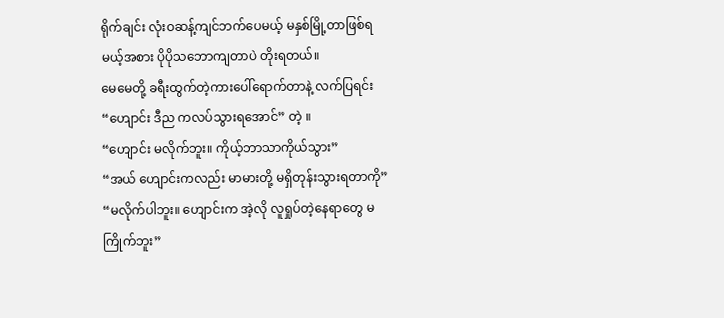ရိုက်ချင်း လုံးဝဆန့်ကျင်ဘက်ပေမယ့် မနှစ်မြို့တာဖြစ်ရမယ့်အစား ပိုပိုသဘောကျတာပဲ တိုးရတယ်။
မေမေတို့ ခရီးထွက်တဲ့ကားပေါ်ရောက်တာနဲ့ လက်ပြရင်း
“ဟျောင်း ဒီည ကလပ်သွားရအောင်” တဲ့ ။
“ဟျောင်း မလိုက်ဘူး။ ကိုယ့်ဘာသာကိုယ်သွား”
“အယ် ဟျောင်းကလည်း မာမားတို့ မရှိတုန်းသွားရတာကို”
“မလိုက်ပါဘူး။ ဟျောင်းက အဲ့လို လူရှုပ်တဲ့နေရာတွေ မကြိုက်ဘူး”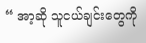“ အာ့ဆို သူငယ်ချင်းတွေကို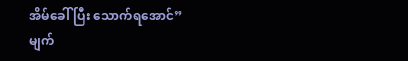အိမ်ခေါ်ပြီး သောက်ရအောင်”
မျက်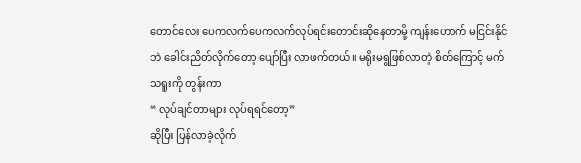တောင်လေး ပေကလက်ပေကလက်လုပ်ရင်းတောင်းဆိုနေတာမို့ ကျန်းဟောက် မငြင်းနိုင်ဘဲ ခေါင်းညိတ်လိုက်တော့ ပျော်ပြီး လာဖက်တယ်။ မရိုးမရွဖြစ်လာတဲ့ စိတ်ကြောင့် မက်သရူးကို တွန်းကာ
“ လုပ်ချင်တာများ လုပ်ရရင်တော့”
ဆိုပြီး ပြန်လာခဲ့လိုက်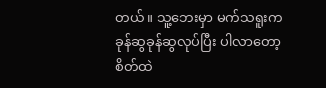တယ်။ သူ့ဘေးမှာ မက်သရူးက ခုန်ဆွခုန်ဆွလုပ်ပြီး ပါလာတော့ စိတ်ထဲ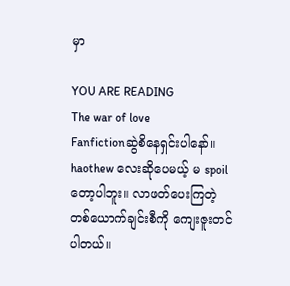မှာ

YOU ARE READING
The war of love
Fanfictionဆွဲစိနေရှင်းပါနော်။ haothew လေးဆိုပေမယ့် မ spoil တော့ပါဘူး။ လာဖတ်ပေးကြတဲ့ တစ်ယောက်ချင်းစီကို ကျေးဇူးတင်ပါတယ်။